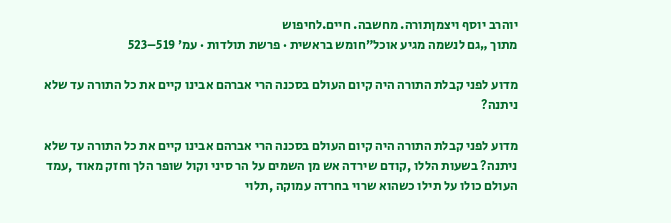יוהרב יוסף ויצמןתורה. מחשבה. חיים.לחיפוש
מתוך „גם לנשמה מגיע אוכל”חומש בראשית · פרשת תולדות · עמ׳ 519–523

מדוע לפני קבלת התורה היה קיום העולם בסכנה הרי אברהם אבינו קיים את כל התורה עד שלא ניתנה?

מדוע לפני קבלת התורה היה קיום העולם בסכנה הרי אברהם אבינו קיים את כל התורה עד שלא ניתנה? בשעות הללו ,קודם שירדה אש מן השמים על הר סיני וקול שופר הלך וחזק מאוד ,עמד העולם כולו על תילו כשהוא שרוי בחרדה עמוקה ,תלוי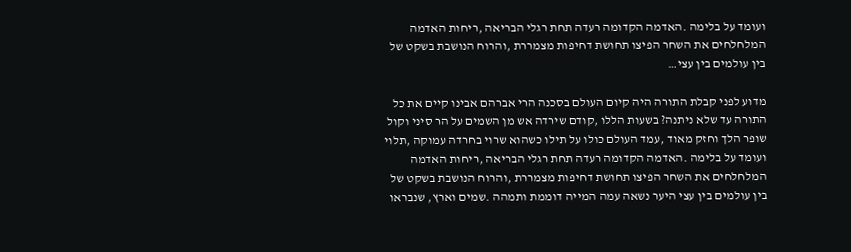ועומד על בלימה .האדמה הקדומה רעדה תחת רגלי הבריאה ,ריחות האדמה המלחלחים את השחר הפיצו תחושת דחיפות מצמררת ,והרוח הנושבת בשקט של בין עולמים בין עצי…

מדוע לפני קבלת התורה היה קיום העולם בסכנה הרי אברהם אבינו קיים את כל התורה עד שלא ניתנה? בשעות הללו ,קודם שירדה אש מן השמים על הר סיני וקול שופר הלך וחזק מאוד ,עמד העולם כולו על תילו כשהוא שרוי בחרדה עמוקה ,תלוי ועומד על בלימה .האדמה הקדומה רעדה תחת רגלי הבריאה ,ריחות האדמה המלחלחים את השחר הפיצו תחושת דחיפות מצמררת ,והרוח הנושבת בשקט של בין עולמים בין עצי היער נשאה עמה המייה דוממת ותמהה .שמים וארץ, שנבראו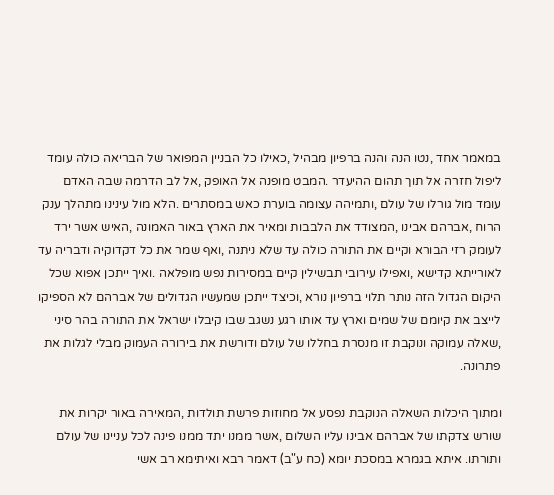במאמר אחד ,נטו הנה והנה ברפיון מבהיל ,כאילו כל הבניין המפואר של הבריאה כולה עומד ליפול חזרה אל תוך תהום ההיעדר .המבט מופנה אל האופק ,אל לב הדרמה שבה האדם עומד מול גורלו של עולם ,ותמיהה עצומה בוערת כאש במסתרים .הלא מול עינינו מתהלך ענק הרוח ,אברהם אבינו ,המצודד את הלבבות ומאיר את הארץ באור האמונה ,האיש אשר ירד לעומק רזי הבורא וקיים את התורה כולה עד שלא ניתנה ,ואף שמר את כל דקדוקיה ודבריה עד לאורייתא קדישא ,ואפילו עירובי תבשילין קיים במסירות נפש מופלאה .ואיך ייתכן אפוא שכל היקום הגדול הזה נותר תלוי ברפיון נורא ,וכיצד ייתכן שמעשיו הגדולים של אברהם לא הספיקו לייצב את קיומם של שמים וארץ עד אותו רגע נשגב שבו קיבלו ישראל את התורה בהר סיני ,שאלה עמוקה ונוקבת זו מנסרת בחללו של עולם ודורשת את בירורה העמוק מבלי לגלות את פתרונה.

ומתוך היכלות השאלה הנוקבת נפסע אל מחוזות פרשת תולדות ,המאירה באור יקרות את שורש צדקתו של אברהם אבינו עליו השלום ,אשר ממנו יתד ממנו פינה לכל עניינו של עולם ותורתו. איתא בגמרא במסכת יומא (כח ע"ב) דאמר רבא ואיתימא רב אשי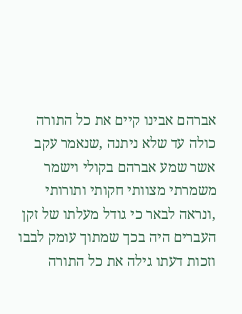אברהם אבינו קיים את כל התורה כולה עד שלא ניתנה ,שנאמר עקב אשר שמע אברהם בקולי וישמר משמרתי מצוותי חקותי ותורותי ,ונראה לבאר כי גודל מעלתו של זקן העברים היה בכך שמתוך עומק לבבו וזכות דעתו גילה את כל התורה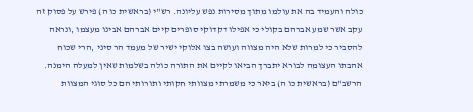כולה והעמיד בה את עולמו מתוך מסירות נפש עליונה. רש"י (בראשית כו ה) פירש על פסוק זה עקב אשר שמע אברהם בקולי כי אפילו דקדוקי סופרים קיים אברהם אבינו מעצמו ,ונראה להסביר כי למרות שלא היה מצווה ועושה בצו אלוקי ישיר של מעמד הר סיני ,הרי שכוח אהבתו העצומה לבורא יתברך הביאו לקיים את התורה כולה בשלמות שאין למעלה הימנה. הרשב"ם (בראשית כו ה) ביאר כי משמרתי מצוותי חקותי ותורותי הם כל סוגי המצוות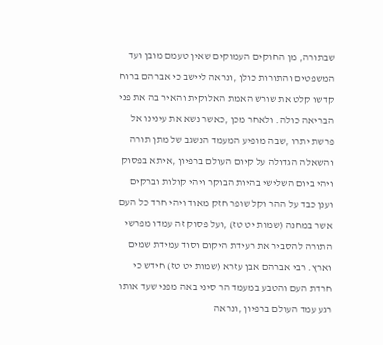שבתורה, מן החוקים העמוקים שאין טעמם מובן ועד המשפטים והתורות כולן ,ונראה ליישב כי אברהם ברוח קדשו קלט את שורש האמת האלוקית והאיר בה את פני הבריאה כולה. ולאחר מכן ,כאשר נשא את עינינו אל פרשת יתרו ,שבה מופיע המעמד הנשגב של מתן תורה והשאלה הגדולה על קיום העולם ברפיון ,איתא בפסוק ויהי ביום השלישי בהיות הבוקר ויהי קולות וברקים וענן כבד על ההר וקל שופר חזק מאוד ויהי חרד כל העם אשר במחנה (שמות יט טז) ,ועל פסוק זה עמדו מפרשי התורה להסביר את רעידת היקום וסוד עמידת שמים וארץ. רבי אברהם אבן עזרא (שמות יט טז) חידש כי חרדת העם והטבע במעמד הר סיני באה מפני שעד אותו רגע עמד העולם ברפיון ,ונראה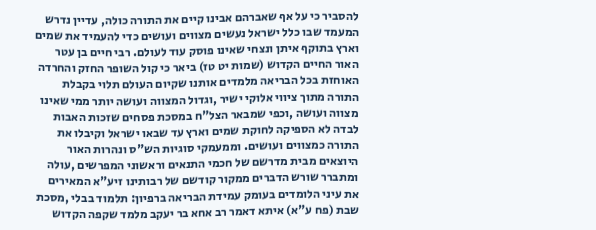להסביר כי על אף שאברהם אבינו קיים את התורה כולה, עדיין נדרש המעמד שבו כלל ישראל נעשים מצווים ועושים כדי להעמיד את שמים וארץ בתוקף איתן ונצחי שאינו פוסק עוד לעולם. רבי חיים בן עטר האור החיים הקדוש (שמות יט טז) ביאר כי קול השופר החזק והחרדה האוחזת בכל הבריאה מלמדים אותנו שקיום העולם תלוי בקבלת התורה מתוך ציווי אלוקי ישיר ,וגדול המצווה ועושה יותר ממי שאינו מצווה ועושה ,וכפי שמבאר הצל"ח במסכת פסחים שזכות האבות לבדה לא הספיקה לחוקת שמים וארץ עד שבאו ישראל וקיבלו את התורה כמצווים ועושים. וממעמקי סוגיות הש"ס ונהרות האור היוצאים מבית מדרשם של חכמי התנאים וראשוני המפרשים ,עולה ומתברר שורש הדברים ממקור קודשם של רבותינו זיע"א המאירים את עיני הלומדים בעומק עמידת הבריאה ברפיון: תלמוד בבלי ,מסכת שבת (פח ע"א) איתא דאמר רב אחא בר יעקב מלמד שקפה הקדוש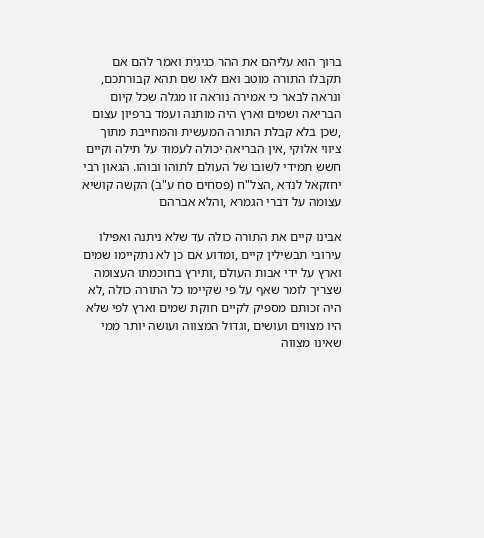ברוך הוא עליהם את ההר כגיגית ואמר להם אם תקבלו התורה מוטב ואם לאו שם תהא קבורתכם, ונראה לבאר כי אמירה נוראה זו מגלה שכל קיום הבריאה ושמים וארץ היה מותנה ועמד ברפיון עצום ,שכן בלא קבלת התורה המעשית והמחייבת מתוך ציווי אלוקי ,אין הבריאה יכולה לעמוד על תילה וקיים חשש תמידי לשובו של העולם לתוהו ובוהו. הגאון רבי יחזקאל לנדא ,הצל"ח (פסחים סח ע"ב) הקשה קושיא עצומה על דברי הגמרא ,והלא אברהם

אבינו קיים את התורה כולה עד שלא ניתנה ואפילו עירובי תבשילין קיים ,ומדוע אם כן לא נתקיימו שמים וארץ על ידי אבות העולם ,ותירץ בחוכמתו העצומה שצריך לומר שאף על פי שקיימו כל התורה כולה ,לא היה זכותם מספיק לקיים חוקת שמים וארץ לפי שלא היו מצווים ועושים ,וגדול המצווה ועושה יותר ממי שאינו מצווה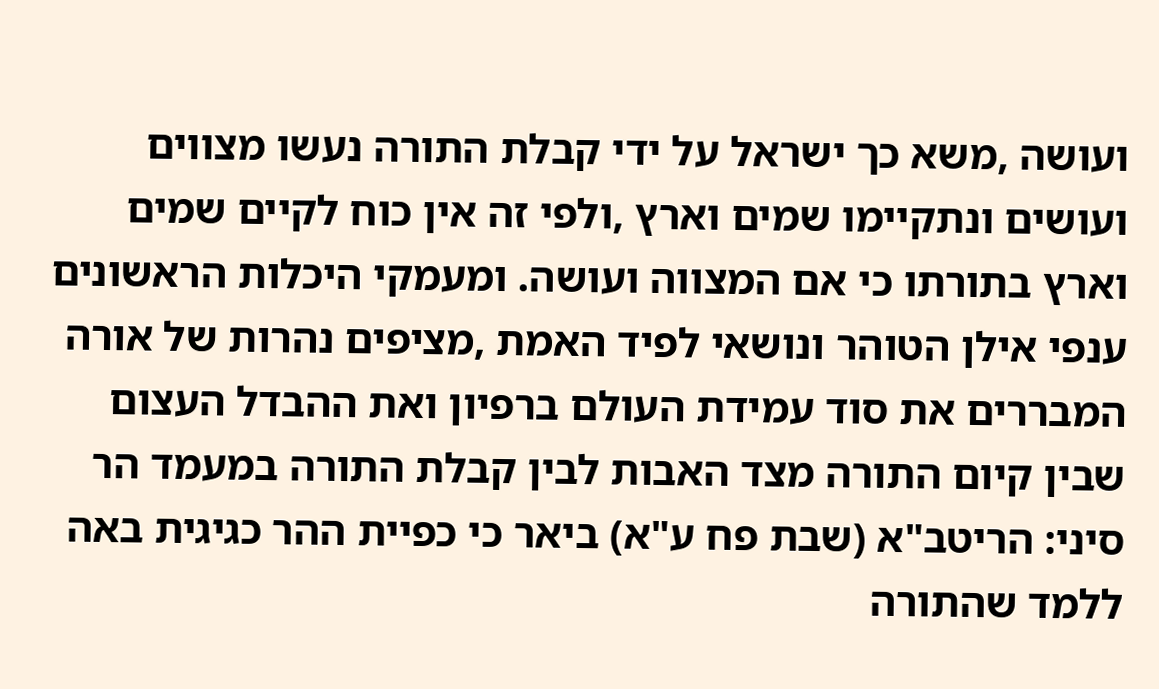ועושה ,משא כך ישראל על ידי קבלת התורה נעשו מצווים ועושים ונתקיימו שמים וארץ ,ולפי זה אין כוח לקיים שמים וארץ בתורתו כי אם המצווה ועושה. ומעמקי היכלות הראשונים ענפי אילן הטוהר ונושאי לפיד האמת ,מציפים נהרות של אורה המבררים את סוד עמידת העולם ברפיון ואת ההבדל העצום שבין קיום התורה מצד האבות לבין קבלת התורה במעמד הר סיני: הריטב"א (שבת פח ע"א) ביאר כי כפיית ההר כגיגית באה ללמד שהתורה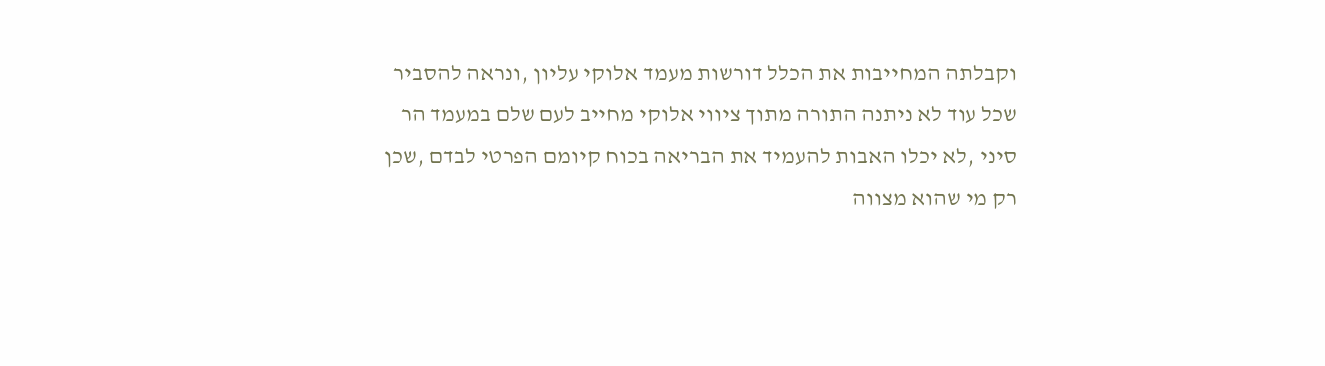וקבלתה המחייבות את הכלל דורשות מעמד אלוקי עליון ,ונראה להסביר שכל עוד לא ניתנה התורה מתוך ציווי אלוקי מחייב לעם שלם במעמד הר סיני ,לא יכלו האבות להעמיד את הבריאה בכוח קיומם הפרטי לבדם ,שכן רק מי שהוא מצווה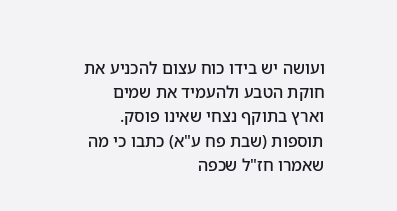ועושה יש בידו כוח עצום להכניע את חוקת הטבע ולהעמיד את שמים וארץ בתוקף נצחי שאינו פוסק. תוספות (שבת פח ע"א) כתבו כי מה שאמרו חז"ל שכפה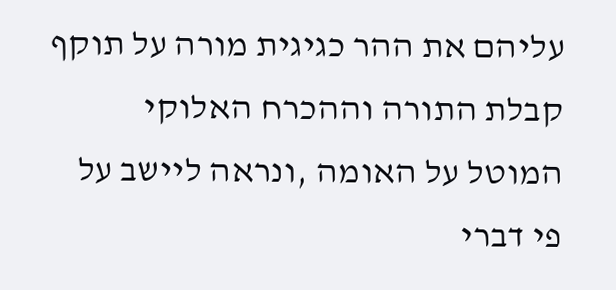עליהם את ההר כגיגית מורה על תוקף קבלת התורה וההכרח האלוקי המוטל על האומה ,ונראה ליישב על פי דברי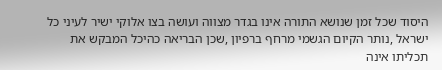היסוד שכל זמן שנושא התורה אינו בגדר מצווה ועושה בצו אלוקי ישיר לעיני כל ישראל ,נותר הקיום הגשמי מרחף ברפיון ,שכן הבריאה כהיכל המבקש את תכליתו אינה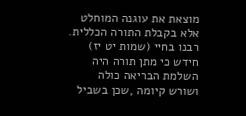מוצאת את עוגנה המוחלט אלא בקבלת התורה הכללית. רבנו בחיי (שמות יט יז) חידש כי מתן תורה היה השלמת הבריאה כולה ושורש קיומה ,שכן בשביל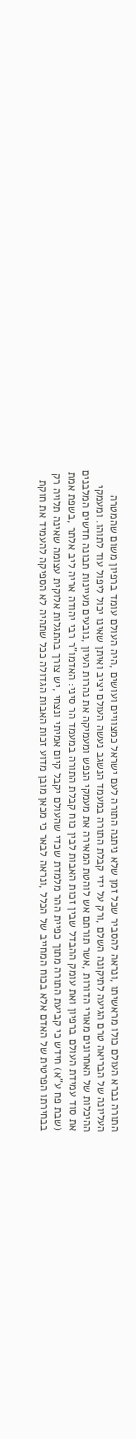התורה נברא העולם כולו מראשיתו ,ונראה להסביר שכל זמן שלא ניתנה התורה לעם ישראל כמצוויים ועושים ,היה העולם עומד ברפיון משום שהמטרה העליונה של הבריאה טרם הגיעה לתיקונה השלם ,ורק על ידי קבלת התורה במעמד הנשגב נעשה העולם יציב ואיתן שאינו יכול ליפול עוד לתוהו. ומעמקי ההיכלות של האחרונים מאורי הדורות ,אשר תורתם אש לוהטת המאירה את מעמקי הנפש ומעמיקה את נהרות העיון ,נובעים מעיינות תבונה חדשים המלבנים את סוד עמידת העולם ברפיון ואת עומק ההבדל שבין זכות האבות לבין כוח קבלת התורה במעמד הר סיני: האדמו"ר רבי יהודה אריה ליב אלתר ,בשפת אמת (שבת פח ע"א) חידש כי קביעת התורה מתוך כפיית ההר מלמדת שכדי שהעולם יקבל קיום אמיתי ונצחי ,יש צורך בהתגלות אלוקית עצומה שאינה תלויה רק בבחירתו הפרטית של האדם אלא בכוח המחייב של הכלל ,ונראה לבאר כי מכאן מובן מדוע זכות האבות הגדולה ככל שתהיה לא הספיקה להעמיד את חוקת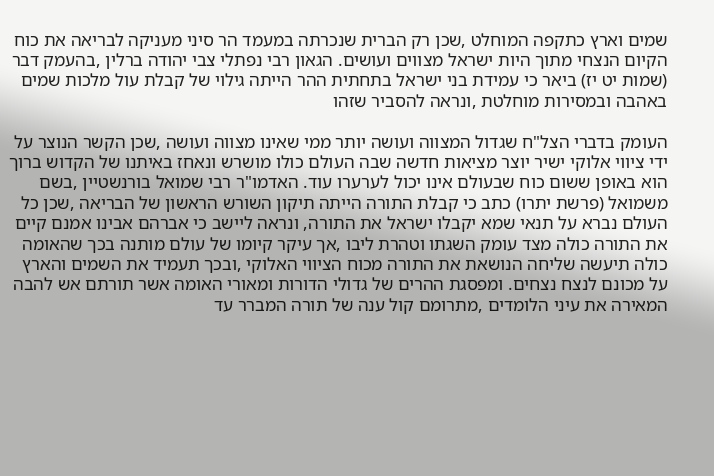שמים וארץ כתקפה המוחלט ,שכן רק הברית שנכרתה במעמד הר סיני מעניקה לבריאה את כוח הקיום הנצחי מתוך היות ישראל מצווים ועושים. הגאון רבי נפתלי צבי יהודה ברלין ,בהעמק דבר (שמות יט יז) ביאר כי עמידת בני ישראל בתחתית ההר הייתה גילוי של קבלת עול מלכות שמים באהבה ובמסירות מוחלטת ,ונראה להסביר שזהו

העומק בדברי הצל"ח שגדול המצווה ועושה יותר ממי שאינו מצווה ועושה ,שכן הקשר הנוצר על ידי ציווי אלוקי ישיר יוצר מציאות חדשה שבה העולם כולו מושרש ונאחז באיתנו של הקדוש ברוך הוא באופן ששום כוח שבעולם אינו יכול לערערו עוד. האדמו"ר רבי שמואל בורנשטיין ,בשם משמואל (פרשת יתרו) כתב כי קבלת התורה הייתה תיקון השורש הראשון של הבריאה ,שכן כל העולם נברא על תנאי שמא יקבלו ישראל את התורה, ונראה ליישב כי אברהם אבינו אמנם קיים את התורה כולה מצד עומק השגתו וטהרת ליבו ,אך עיקר קיומו של עולם מותנה בכך שהאומה כולה תיעשה שליחה הנושאת את התורה מכוח הציווי האלוקי ,ובכך תעמיד את השמים והארץ על מכונם לנצח נצחים. ומפסגת ההרים של גדולי הדורות ומאורי האומה אשר תורתם אש להבה המאירה את עיני הלומדים ,מתרומם קול ענה של תורה המברר עד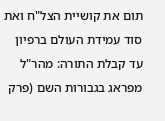תום את קושיית הצל"ח ואת סוד עמידת העולם ברפיון עד קבלת התורה: מהר"ל מפראג בגבורות השם (פרק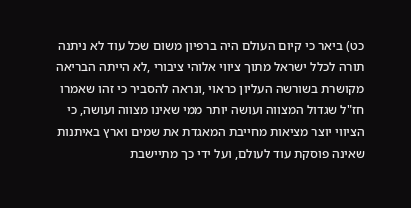כט) ביאר כי קיום העולם היה ברפיון משום שכל עוד לא ניתנה תורה לכלל ישראל מתוך ציווי אלוהי ציבורי ,לא הייתה הבריאה מקושרת בשורשה העליון כראוי ,ונראה להסביר כי זהו שאמרו חז"ל שגדול המצווה ועושה יותר ממי שאינו מצווה ועושה, כי הציווי יוצר מציאות מחייבת המאגדת את שמים וארץ באיתנות שאינה פוסקת עוד לעולם, ועל ידי כך מתיישבת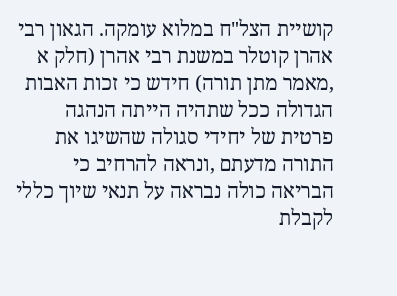קושיית הצל"ח במלוא עומקה. הגאון רבי אהרן קוטלר במשנת רבי אהרן (חלק א ,מאמר מתן תורה) חידש כי זכות האבות הגדולה ככל שתהיה הייתה הנהגה פרטית של יחידי סגולה שהשיגו את התורה מדעתם ,ונראה להרחיב כי הבריאה כולה נבראה על תנאי שיוך כללי לקבלת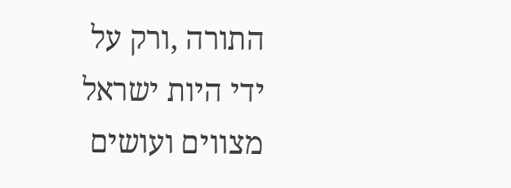התורה ,ורק על ידי היות ישראל מצווים ועושים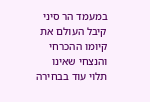במעמד הר סיני קיבל העולם את קיומו ההכרחי והנצחי שאינו תלוי עוד בבחירה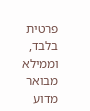פרטית בלבד, וממילא מבואר מדוע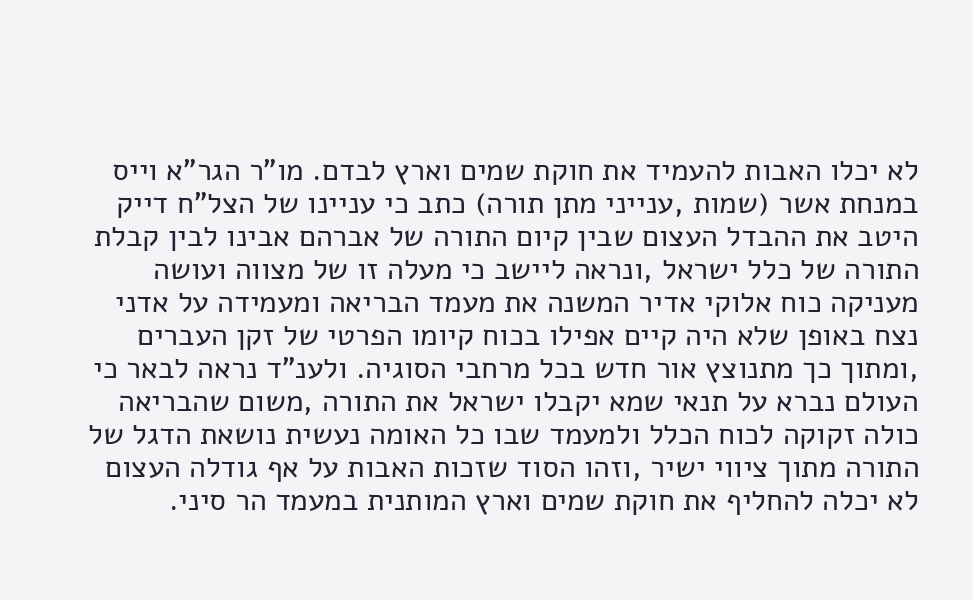לא יכלו האבות להעמיד את חוקת שמים וארץ לבדם. מו"ר הגר"א וייס במנחת אשר (שמות ,ענייני מתן תורה) כתב כי עניינו של הצל"ח דייק היטב את ההבדל העצום שבין קיום התורה של אברהם אבינו לבין קבלת התורה של כלל ישראל ,ונראה ליישב כי מעלה זו של מצווה ועושה מעניקה כוח אלוקי אדיר המשנה את מעמד הבריאה ומעמידה על אדני נצח באופן שלא היה קיים אפילו בכוח קיומו הפרטי של זקן העברים ,ומתוך כך מתנוצץ אור חדש בכל מרחבי הסוגיה. ולענ"ד נראה לבאר כי העולם נברא על תנאי שמא יקבלו ישראל את התורה ,משום שהבריאה כולה זקוקה לכוח הכלל ולמעמד שבו כל האומה נעשית נושאת הדגל של התורה מתוך ציווי ישיר ,וזהו הסוד שזכות האבות על אף גודלה העצום לא יכלה להחליף את חוקת שמים וארץ המותנית במעמד הר סיני.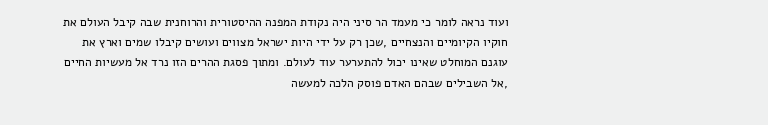ועוד נראה לומר כי מעמד הר סיני היה נקודת המפנה ההיסטורית והרוחנית שבה קיבל העולם את חוקיו הקיומיים והנצחיים ,שכן רק על ידי היות ישראל מצווים ועושים קיבלו שמים וארץ את עוגנם המוחלט שאינו יכול להתערער עוד לעולם. ומתוך פסגת ההרים הזו נרד אל מעשיות החיים ,אל השבילים שבהם האדם פוסק הלכה למעשה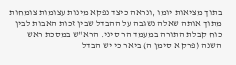בתוך מציאות יומו ,ונראה כיצד נפקא מינות עצומות צומחות מתוך אותה שאלה נשגבה על ההבדל שבין זכות האבות לבין כוח קבלת התורה במעמד הר סיני. הרא"ש במסכת ראש השנה (פרק א סימן ה) ביאר כי יש הבדל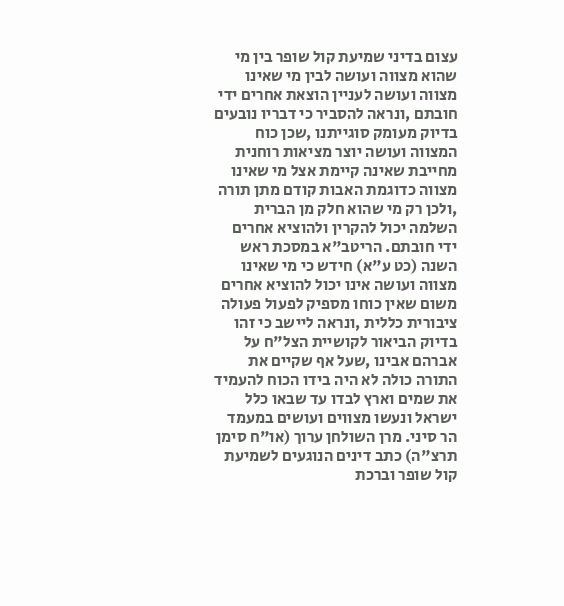עצום בדיני שמיעת קול שופר בין מי שהוא מצווה ועושה לבין מי שאינו מצווה ועושה לעניין הוצאת אחרים ידי חובתם ,ונראה להסביר כי דבריו נובעים בדיוק מעומק סוגייתנו ,שכן כוח המצווה ועושה יוצר מציאות רוחנית מחייבת שאינה קיימת אצל מי שאינו מצווה כדוגמת האבות קודם מתן תורה ,ולכן רק מי שהוא חלק מן הברית השלמה יכול להקרין ולהוציא אחרים ידי חובתם. הריטב"א במסכת ראש השנה (כט ע"א) חידש כי מי שאינו מצווה ועושה אינו יכול להוציא אחרים משום שאין כוחו מספיק לפעול פעולה ציבורית כללית ,ונראה ליישב כי זהו בדיוק הביאור לקושיית הצל"ח על אברהם אבינו ,שעל אף שקיים את התורה כולה לא היה בידו הכוח להעמיד את שמים וארץ לבדו עד שבאו כלל ישראל ונעשו מצווים ועושים במעמד הר סיני. מרן השולחן ערוך (או"ח סימן תרצ"ה) כתב דינים הנוגעים לשמיעת קול שופר וברכת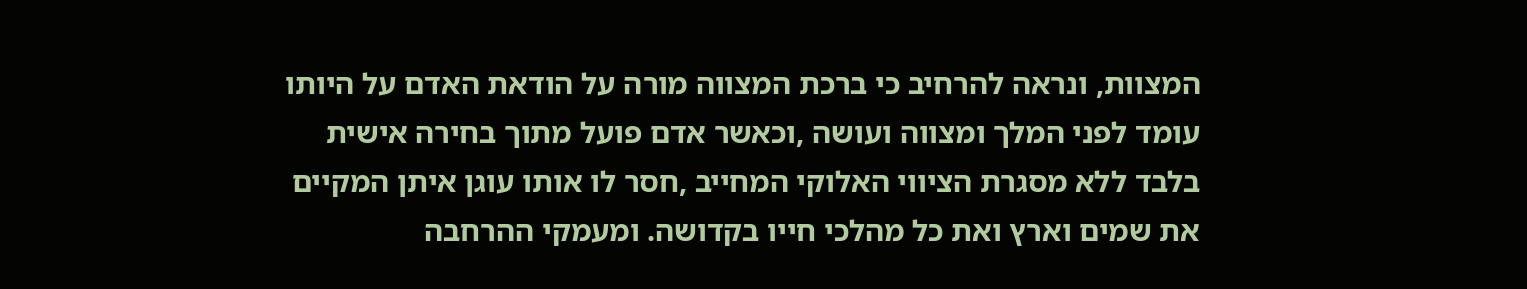המצוות, ונראה להרחיב כי ברכת המצווה מורה על הודאת האדם על היותו עומד לפני המלך ומצווה ועושה ,וכאשר אדם פועל מתוך בחירה אישית בלבד ללא מסגרת הציווי האלוקי המחייב ,חסר לו אותו עוגן איתן המקיים את שמים וארץ ואת כל מהלכי חייו בקדושה. ומעמקי ההרחבה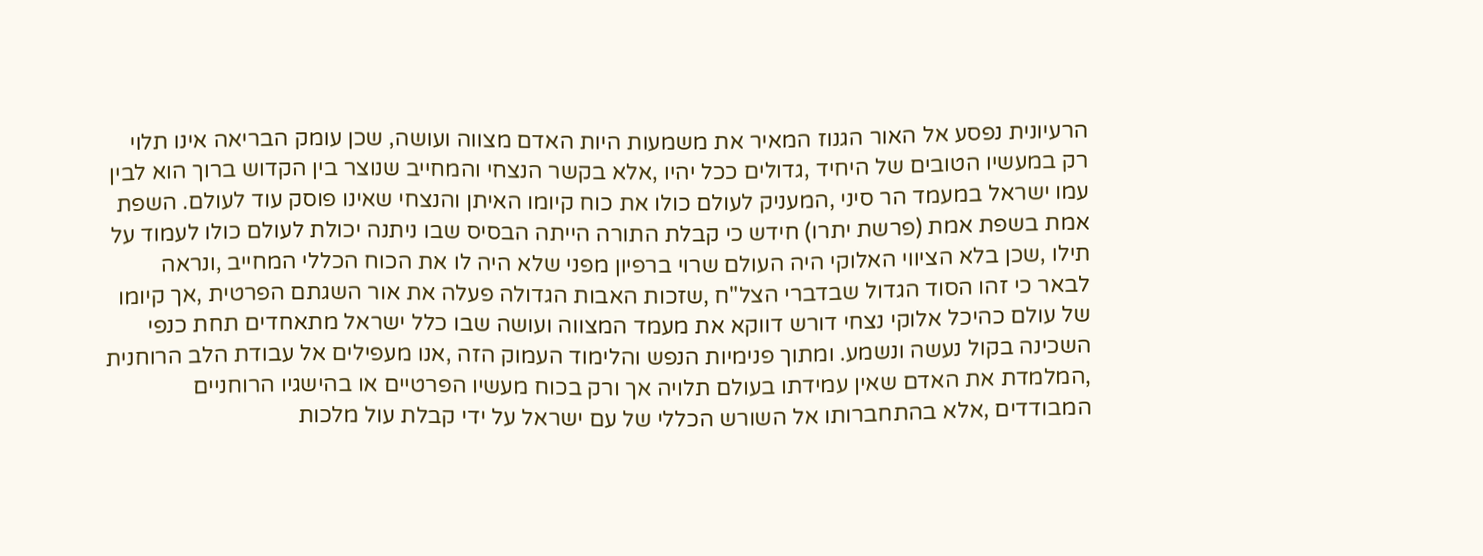הרעיונית נפסע אל האור הגנוז המאיר את משמעות היות האדם מצווה ועושה, שכן עומק הבריאה אינו תלוי רק במעשיו הטובים של היחיד ,גדולים ככל יהיו ,אלא בקשר הנצחי והמחייב שנוצר בין הקדוש ברוך הוא לבין עמו ישראל במעמד הר סיני ,המעניק לעולם כולו את כוח קיומו האיתן והנצחי שאינו פוסק עוד לעולם. השפת אמת בשפת אמת (פרשת יתרו) חידש כי קבלת התורה הייתה הבסיס שבו ניתנה יכולת לעולם כולו לעמוד על תילו ,שכן בלא הציווי האלוקי היה העולם שרוי ברפיון מפני שלא היה לו את הכוח הכללי המחייב ,ונראה לבאר כי זהו הסוד הגדול שבדברי הצל"ח ,שזכות האבות הגדולה פעלה את אור השגתם הפרטית ,אך קיומו של עולם כהיכל אלוקי נצחי דורש דווקא את מעמד המצווה ועושה שבו כלל ישראל מתאחדים תחת כנפי השכינה בקול נעשה ונשמע. ומתוך פנימיות הנפש והלימוד העמוק הזה ,אנו מעפילים אל עבודת הלב הרוחנית ,המלמדת את האדם שאין עמידתו בעולם תלויה אך ורק בכוח מעשיו הפרטיים או בהישגיו הרוחניים המבודדים ,אלא בהתחברותו אל השורש הכללי של עם ישראל על ידי קבלת עול מלכות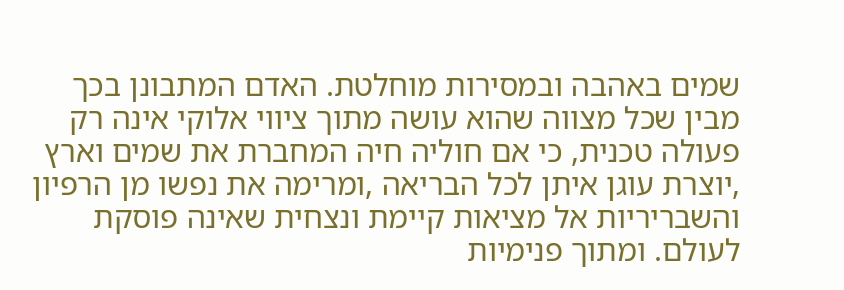שמים באהבה ובמסירות מוחלטת. האדם המתבונן בכך מבין שכל מצווה שהוא עושה מתוך ציווי אלוקי אינה רק פעולה טכנית, כי אם חוליה חיה המחברת את שמים וארץ ,יוצרת עוגן איתן לכל הבריאה ,ומרימה את נפשו מן הרפיון והשבריריות אל מציאות קיימת ונצחית שאינה פוסקת לעולם. ומתוך פנימיות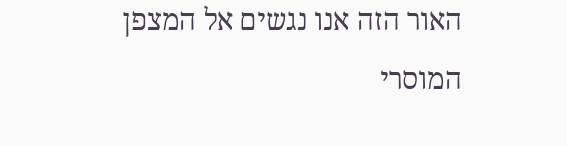האור הזה אנו נגשים אל המצפן המוסרי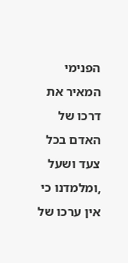הפנימי המאיר את דרכו של האדם בכל צעד ושעל ,ומלמדנו כי אין ערכו של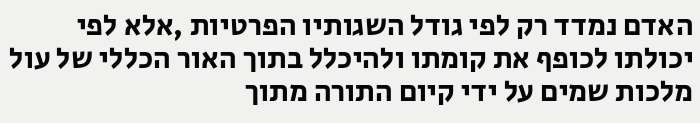האדם נמדד רק לפי גודל השגותיו הפרטיות ,אלא לפי יכולתו לכופף את קומתו ולהיכלל בתוך האור הכללי של עול מלכות שמים על ידי קיום התורה מתוך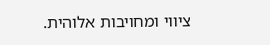ציווי ומחויבות אלוהית.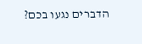הדברים נגעו בכם?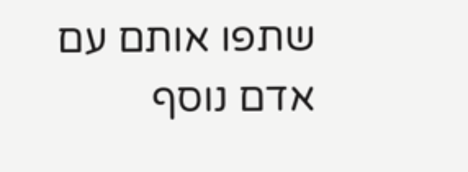שתפו אותם עם אדם נוסף